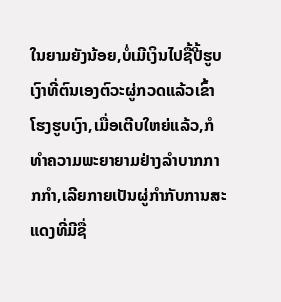ໃນຍາມຍັງນ້ອຍ,ບໍ່ເມີເງິນໄປຊື້ປີ້ຮູບເງົາທີ່ຕົນເອງຕົວະຜູ່ກວດແລ້ວເຂົ້າໂຮງຮູບເງົາ,ເມື່ອເຕີບໃຫຍ່ແລ້ວ,ກໍທຳຄວາມພະຍາຍາມຢ່າງລຳບາກກາກກຳ,ເລີຍກາຍເປັນຜູ່ກຳກັບການສະແດງທີ່ມີຊື່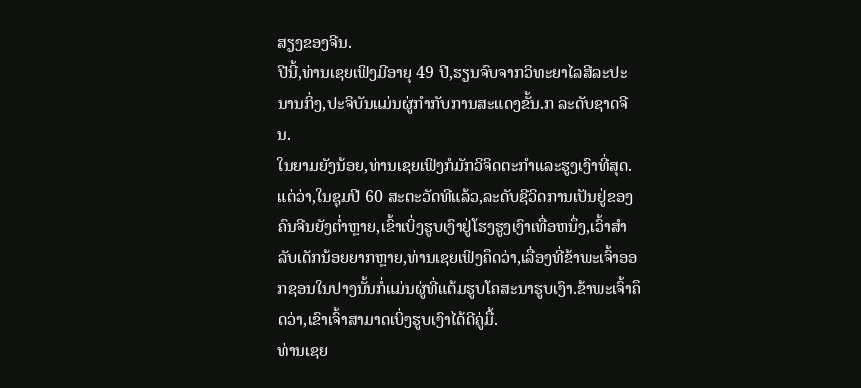ສຽງຂອງຈີນ.
ປີນີ້,ທ່ານເຊຍເຟິງມີອາຍຸ 49 ປີ,ຮຽນຈົບຈາກວິທະຍາໄລສີລະປະນານກິ່ງ,ປະຈິບັນແມ່ນຜູ່ກຳກັບການສະແດງຂັ້ນ.ກ ລະດັບຊາດຈີນ.
ໃນຍາມຍັງນ້ອຍ,ທ່ານເຊຍເຟິງກໍມັກວິຈິດຕະກຳແລະຮູງເງົາທີ່ສຸດ.ແຕ່ວ່າ,ໃນຊຸມປີ 60 ສະຕະວັດທີແລ້ວ,ລະດັບຊີວິດການເປັນຢູ່ຂອງຄົນຈີນຍັງຕ່ຳຫຼາຍ,ເຂົ້າເບິ່ງຮູບເງົາຢູ່ໂຮງຮູງເງົາເທື່ອຫນຶ່ງ,ເວົ້າສຳລັບເດັກນ້ອຍຍາກຫຼາຍ,ທ່ານເຊຍເຟິງຄຶດວ່າ,ເລື່ອງທີ່ຂ້າພະເຈົ້າອອກຊອນໃນປາງນັ້ນກໍ່ແມ່ນຜູ່ທີ່ແຕ້ມຮູບໂຄສະນາຮູບເງົາ.ຂ້າພະເຈົ້າຄຶດວ່າ,ເຂົາເຈົ້າສາມາດເບິ່ງຮູບເງົາໄດ້ດີຄູ່ມື້.
ທ່ານເຊຍ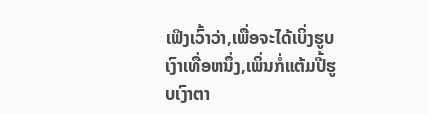ເຟິງເວົ້າວ່າ,ເພື່ອຈະໄດ້ເບິ່ງຮູບເງົາເທື່ອຫນຶ່ງ,ເພິ່ນກໍ່ແຕ້ມປີ້ຮູບເງົາຕາ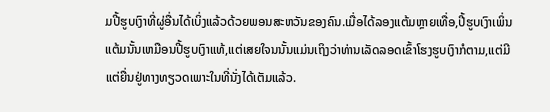ມປີ້ຮູບເງົາທີ່ຜູ່ອື່ນໄດ້ເບິ່ງແລ້ວດ້ວຍພອນສະຫວັນຂອງຄົນ.ເມື່ອໄດ້ລອງແຕ້ມຫຼາຍເທື່ອ,ປີ້ຮູບເງົາເພິ່ນແຕ້ມນັ້ນເຫມືອນປີ້ຮູບເງົາແທ້,ແຕ່ເສຍໃຈນນັ້ນແມ່ນເຖິງວ່າທ່ານເລັດລອດເຂົ້າໂຮງຮູບເງົາກໍຕາມ,ແຕ່ມີແຕ່ຍື່ນຢູ່ທາງທຽວດເພາະໃນທີ່ນັ່ງໄດ້ເຕັມແລ້ວ.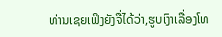ທ່ານເຊຍເຟິງຍັງຈື່ໄດ້ວ່າ,ຮູບເງົາເລື່ອງໂທ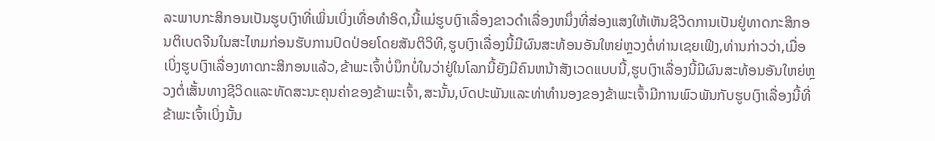ລະພາບກະສິກອນເປັນຮູບເງົາທີ່ເພິ່ນເບິ່ງເທື່ອທຳອິດ,ນີ້ແມ່ຮູບເງົາເລື່ອງຂາວດຳເລື່ອງຫນຶ່ງທີ່ສ່ອງແສງໃຫ້ເຫັນຊີວິດການເປັນຢູ່ທາດກະສິກອນຕິເບດຈີນໃນສະໄຫມກ່ອນຮັບການປົດປ່ອຍໂດຍສັນຕິວິທີ,ຮູບເງົາເລື່ອງນີ້ມີຜົນສະທ້ອນອັນໃຫຍ່ຫຼວງຕໍ່ທ່ານເຊຍເຟິງ,ທ່ານກ່າວວ່າ,ເມື່ອເບິ່ງຮູບເງົາເລື່ອງທາດກະສິກອນແລ້ວ,ຂ້າພະເຈົ້າບໍ່ນຶກບໍ່ໃນວ່າຢູ່ໃນໂລກນີ້ຍັງມີຄົນຫນ້າສັງເວດແບບນີ້,ຮູບເງົາເລື່ອງນີ້ມີຜົນສະທ້ອນອັນໃຫຍ່ຫຼວງຕໍ່ເສັ້ນທາງຊີວິດແລະທັດສະນະຄຸນຄ່າຂອງຂ້າພະເຈົ້າ,ສະນັ້ນ,ບົດປະພັນແລະທ່າທຳນອງຂອງຂ້າພະເຈົ້າມີການພົວພັນກັບຮູບເງົາເລື່ອງນີ້ທີ່ຂ້າພະເຈົ້າເບິ່ງນັ້ນ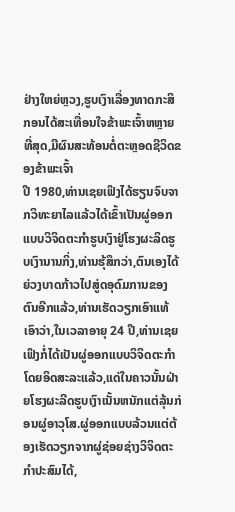ຢ່າງໃຫຍ່ຫຼວງ,ຮູບເງົາເລື່ອງທາດກະສິກອນໄດ້ສະເທື່ອນໃຈຂ້າພະເຈົ້າຫຫຼາຍທີ່ສຸດ,ມີຜົນສະທ້ອນຕໍ່ຕະຫຼອດຊີວິດຂອງຂ້າພະເຈົ້າ
ປີ 1980,ທ່ານເຊຍເຟິງໄດ້ຮຽນຈົບຈາກວິທະຍາໄລແລ້ວໄດ້ເຂົ້າເປັນຜູ່ອອກແບບວິຈິດຕະກຳຮູບເງົາຢູ່ໂຮງຜະລິດຮູບເງົານານກິ່ງ,ທ່ານຮຸ້ສຶກວ່າ,ຕົນເອງໄດ້ຍ່ວງບາດກ້າວໄປສູ່ດອຸດົມການຂອງຕົນອີກແລ້ວ,ທ່ານເຮັດວຽກເອົາແທ້ເອົາວ່າ,ໃນເວລາອາຍຸ 24 ປີ,ທ່ານເຊຍເຟິງກໍ່ໄດ້ເປັນຜູ່ອອກແບບວິຈິດຕະກຳໂດຍອິດສະລະແລ້ວ,ແດ່ໃນຄາວນັ້ນຝ່າຍໂຮງຜະລີດຮູບເງົາເນັ້ນຫນັກແຕ່ລຸ້ນກ່ອນຜູ່ອາວຸໂສ.ຜູ່ອອກແບບລ້ວນແຕ່ຕ້ອງເຮັດວຽກຈາກຜູ່ຊ່ອຍຊ່າງວິຈິດຕະກຳປະສົມໄດ້,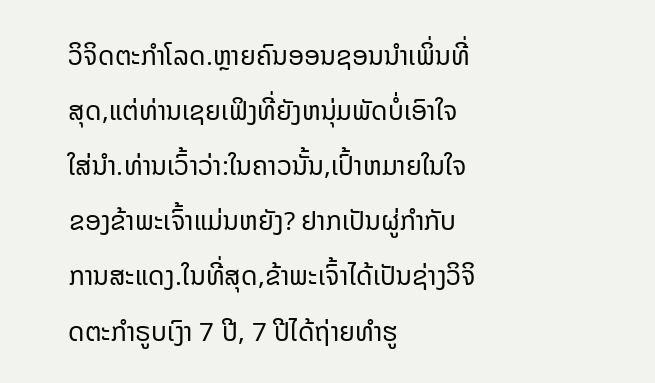ວິຈິດຕະກຳໂລດ.ຫຼາຍຄົນອອນຊອນນຳເພິ່ນທີ່ສຸດ,ແຕ່ທ່ານເຊຍເຟິງທີ່ຍັງຫນຸ່ມພັດບໍ່ເອົາໃຈໃສ່ນຳ.ທ່ານເວົ້າວ່າ:ໃນຄາວນັ້ນ,ເປົ້າຫມາຍໃນໃຈຂອງຂ້າພະເຈົ້າແມ່ນຫຍັງ? ຢາກເປັນຜູ່ກຳກັບການສະແດງ.ໃນທີ່ສຸດ,ຂ້າພະເຈົ້າໄດ້ເປັນຊ່າງວິຈິດຕະກຳຣູບເງົາ 7 ປີ, 7 ປີໄດ້ຖ່າຍທຳຮູ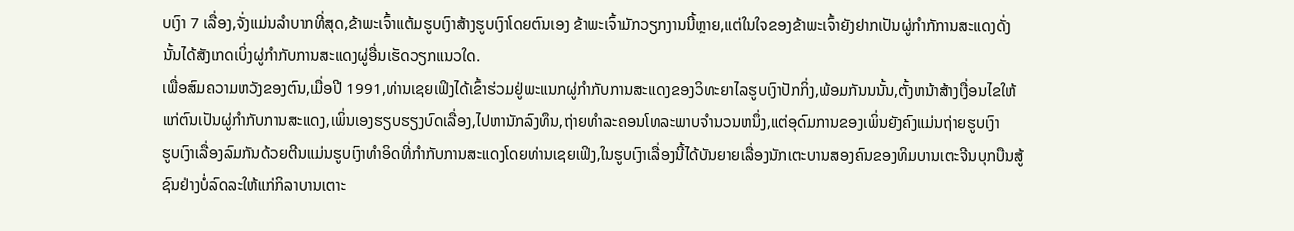ບເງົາ 7 ເລື່ອງ,ຈັ່ງແມ່ນລຳບາກທີ່ສຸດ,ຂ້າພະເຈົ້າແຕ້ມຮູບເງົາສ້າງຮູບເງົາໂດຍຕົນເອງ ຂ້າພະເຈົ້າມັກວຽກງານນີ້ຫຼາຍ,ແຕ່ໃນໃຈຂອງຂ້າພະເຈົ້າຍັງຢາກເປັນຜູ່ກຳກັການສະແດງດັ່ງນັ້ນໄດ້ສັງເກດເບິ່ງຜູ່ກຳກັບການສະແດງຜູ່ອື່ນເຮັດວຽກແນວໃດ.
ເພື່ອສົມຄວາມຫວັງຂອງຕົນ,ເມື່ອປີ 1991,ທ່ານເຊຍເຟິງໄດ້ເຂົ້າຮ່ວມຢູ່ພະແນກຜູ່ກຳກັບການສະແດງຂອງວິທະຍາໄລຮູບເງົາປັກກິ່ງ,ພ້ອມກັນນນັ້ນ,ຕັ້ງຫນ້າສ້າງເງື່ອນໄຂໃຫ້ແກ່ຕົນເປັນຜູ່ກຳກັບການສະແດງ,ເພິ່ນເອງຮຽບຮຽງບົດເລື່ອງ,ໄປຫານັກລົງທຶນ,ຖ່າຍທຳລະຄອນໂທລະພາບຈຳນວນຫນຶ່ງ,ແຕ່ອຸດົມການຂອງເພິ່ນຍັງຄົງແມ່ນຖ່າຍຮູບເງົາ
ຮູບເງົາເລື່ອງລົມກັນດ້ວຍຕີນແມ່ນຮູບເງົາທຳອິດທີ່ກຳກັບການສະແດງໂດຍທ່ານເຊຍເຟິງ,ໃນຮູບເງົາເລື່ອງນີ້ໄດ້ບັນຍາຍເລື່ອງນັກເຕະບານສອງຄົນຂອງທິມບານເຕະຈີນບຸກບືນສູ້ຊົນຢ່າງບໍ່ລົດລະໃຫ້ແກ່ກິລາບານເຕາະ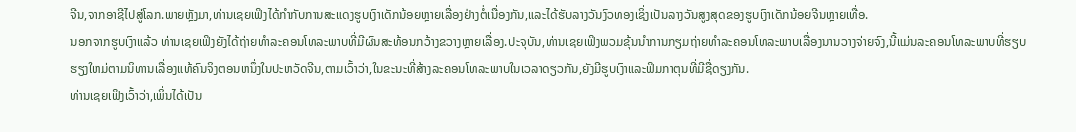ຈີນ,ຈາກອາຊີໄປສູ່ໂລກ.ພາຍຫຼັງມາ,ທ່ານເຊຍເຟິງໄດ້ກຳກັບການສະແດງຮູບເງົາເດັກນ້ອຍຫຼາຍເລື່ອງຢ່າງຕໍ່ເນື່ອງກັນ,ແລະໄດ້ຮັບລາງວັນງົວທອງເຊິ່ງເປັນລາງວັນສູງສຸດຂອງຮູບເງົາເດັກນ້ອຍຈີນຫຼາຍເທື່ອ.
ນອກຈາກຮູບເງົາແລ້ວ ທ່ານເຊຍເຟິງຍັງໄດ້ຖ່າຍທຳລະຄອນໂທລະພາບທີ່ມີຜົນສະທ້ອນກວ້າງຂວາງຫຼາຍເລື່ອງ.ປະຈຸບັນ,ທ່ານເຊຍເຟິງພວມຂຸ້ນນຳການກຽມຖ່າຍທຳລະຄອນໂທລະພາບເລື່ອງນານວາງຈ່າຍຈົງ,ນີ້ແມ່ນລະຄອນໂທລະພາບທີ່ຮຽບຮຽງໃຫມ່ຕາມນິທານເລື່ອງແທ້ຄົນຈິງຕອນຫນຶ່ງໃນປະຫວັດຈີນ,ຕາມເວົ້າວ່າ,ໃນຂະນະທີ່ສ້າງລະຄອນໂທລະພາບໃນເວລາດຽວກັນ,ຍັງມີຮູບເງົາແລະຟິມກາຕຸນທີ່ມີຊື່ດຽງກັນ.
ທ່ານເຊຍເຟິງເວົ້າວ່າ,ເພິ່ນໄດ້ເປັນ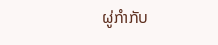ຜູ່ກຳກັບ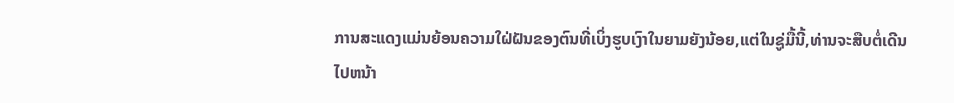ການສະແດງແມ່ນຍ້ອນຄວາມໃຝ່ຝັນຂອງຕົນທີ່ເບິ່ງຮູບເງົາໃນຍາມຍັງນ້ອຍ,ແຕ່ໃນຊູ່ມື້ນີ້,ທ່ານຈະສືບຕໍ່ເດີນໄປຫນ້າ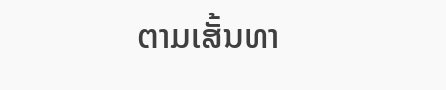ຕາມເສັ້ນທາ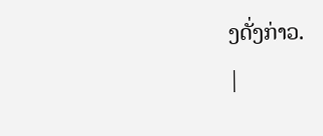ງດັ່ງກ່າວ.
|